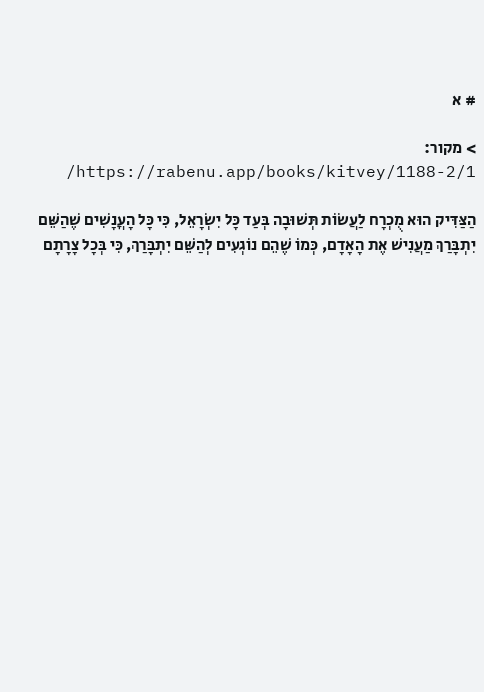# א

> מקור: https://rabenu.app/books/kitvey/1188-2/1/

הַצַּדִּיק הוּא מֻכְרָח לַעֲשׂוֹת תְּשׁוּבָה בְּעַד כָּל יִשְׂרָאֵל, כִּי כָּל הָעֳנָשִׁים שֶׁהַשֵּׁם יִתְבָּרַךְ מַעֲנִישׁ אֶת הָאָדָם, כְּמוֹ שֶׁהֵם נוֹגְעִים לְהַשֵּׁם יִתְבָּרַךְ, כִּי בְּכָל צָרָתָם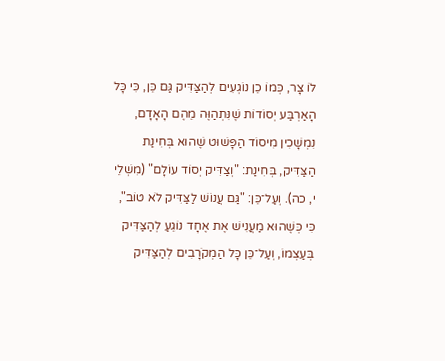לוֹ צָר, כְּמוֹ כֵן נוֹגְעִים לְהַצַּדִּיק גַּם כֵּן, כִּי כָּל הָאַרְבַּע יְסוֹדוֹת שֶׁנִּתְהַוֶּה מֵהֶם הָאָדָם, נִמְשָׁכִין מִיסוֹד הַפָּשׁוּט שֶׁהוּא בְּחִינַת הַצַּדִּיק, בְּחִינַת: "וְצַדִּיק יְסוֹד עוֹלָם" (מִשְׁלֵי י, כה). וְעַל־כֵּן: "גַּם עֲנוֹשׁ לַצַּדִּיק לֹא טוֹב", כִּי כְּשֶׁהוּא מַעֲנִישׁ אֶת אֶחָד נוֹגֵעַ לְהַצַּדִּיק בְּעַצְמוֹ, וְעַל־כֵּן כָּל הַמְקֹרָבִים לְהַצַּדִּיק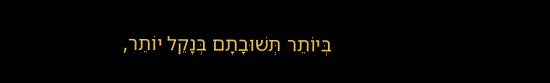בְּיוֹתֵר תְּשׁוּבָתָם בְּנָקֵל יוֹתֵר,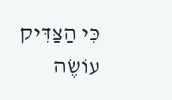כִּי הַצַּדִּיק עוֹשֶׂה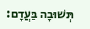תְּשׁוּבָה בַּעֲדָם: